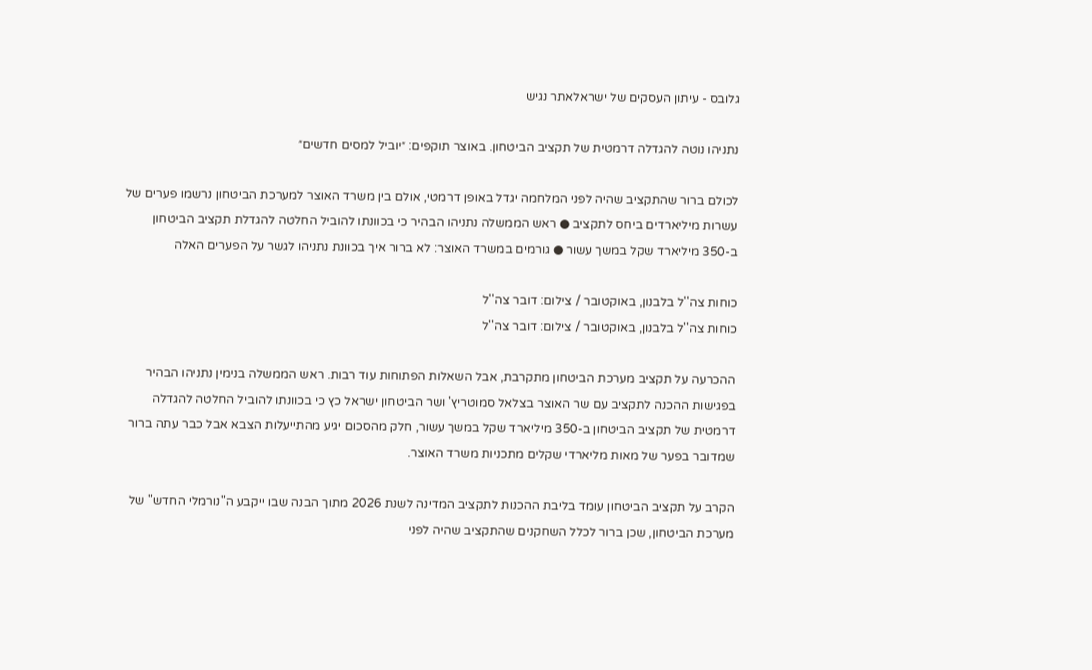גלובס - עיתון העסקים של ישראלאתר נגיש

נתניהו נוטה להגדלה דרמטית של תקציב הביטחון. באוצר תוקפים: ״יוביל למסים חדשים״

לכולם ברור שהתקציב שהיה לפני המלחמה יגדל באופן דרמטי, אולם בין משרד האוצר למערכת הביטחון נרשמו פערים של עשרות מיליארדים ביחס לתקציב ● ראש הממשלה נתניהו הבהיר כי בכוונתו להוביל החלטה להגדלת תקציב הביטחון ב-350 מיליארד שקל במשך עשור ● גורמים במשרד האוצר: לא ברור איך בכוונת נתניהו לגשר על הפערים האלה

כוחות צה''ל בלבנון, באוקטובר / צילום: דובר צה''ל
כוחות צה''ל בלבנון, באוקטובר / צילום: דובר צה''ל

ההכרעה על תקציב מערכת הביטחון מתקרבת, אבל השאלות הפתוחות עוד רבות. ראש הממשלה בנימין נתניהו הבהיר בפגישות ההכנה לתקציב עם שר האוצר בצלאל סמוטריץ' ושר הביטחון ישראל כץ כי בכוונתו להוביל החלטה להגדלה דרמטית של תקציב הביטחון ב-350 מיליארד שקל במשך עשור, חלק מהסכום יגיע מהתייעלות הצבא אבל כבר עתה ברור שמדובר בפער של מאות מליארדי שקלים מתכניות משרד האוצר.

הקרב על תקציב הביטחון עומד בליבת ההכנות לתקציב המדינה לשנת 2026 מתוך הבנה שבו ייקבע ה"נורמלי החדש" של מערכת הביטחון, שכן ברור לכלל השחקנים שהתקציב שהיה לפני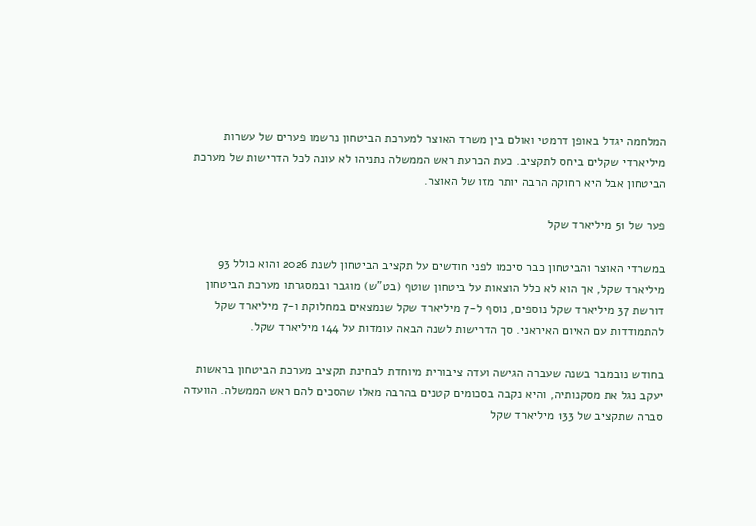המלחמה יגדל באופן דרמטי ואולם בין משרד האוצר למערכת הביטחון נרשמו פערים של עשרות מיליארדי שקלים ביחס לתקציב. כעת הכרעת ראש הממשלה נתניהו לא עונה לכל הדרישות של מערכת הביטחון אבל היא רחוקה הרבה יותר מזו של האוצר.

פער של 51 מיליארד שקל

במשרדי האוצר והביטחון כבר סיכמו לפני חודשים על תקציב הביטחון לשנת 2026 והוא כולל 93 מיליארד שקל, אך הוא לא כלל הוצאות על ביטחון שוטף (בט"ש) מוגבר ובמסגרתו מערכת הביטחון דורשת 37 מיליארד שקל נוספים, נוסף ל-7 מיליארד שקל שנמצאים במחלוקת ו-7 מיליארד שקל להתמודדות עם האיום האיראני. סך הדרישות לשנה הבאה עומדות על 144 מיליארד שקל.

בחודש נובמבר בשנה שעברה הגישה ועדה ציבורית מיוחדת לבחינת תקציב מערכת הביטחון בראשות יעקב נגל את מסקנותיה, והיא נקבה בסכומים קטנים בהרבה מאלו שהסכים להם ראש הממשלה. הוועדה סברה שתקציב של 133 מיליארד שקל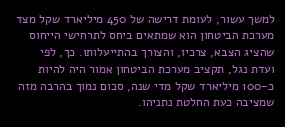למשך עשור, לעומת דרישה של 450 מיליארד שקל מצד מערכת הביטחון הוא שמתאים ביחס לתרחישי הייחוס שהציג הצבא, צרכיו, והצורך בהתייעלותו. כך, לפי ועדת נגל, תקציב מערכת הביטחון אמור היה להיות כ-100 מיליארד שקל מדי שנה, סכום נמוך בהרבה מזה שמציבה כעת החלטת נתניהו.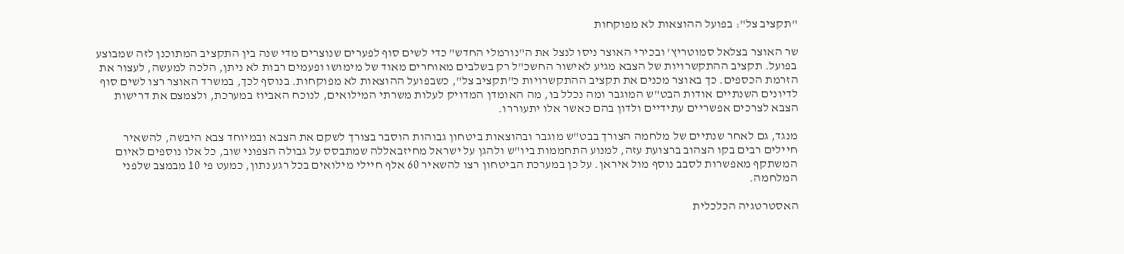"תקציב צל": בפועל ההוצאות לא מפוקחות

שר האוצר בצלאל סמוטריץ' ובכירי האוצר ניסו לנצל את ה"נורמלי החדש" כדי לשים סוף לפערים שנוצרים מדי שנה בין התקציב המתוכנן לזה שמבוצע בפועל. תקציב ההתקשרויות של הצבא מגיע לאישור החשכ"ל רק בשלבים מאוחרים מאוד של מימושו ופעמים רבות לא ניתן, הלכה למעשה, לעצור את הזרמת הכספים. כך באוצר מכנים את תקציב ההתקשרויות כ"תקציב צל", כשבפועל ההוצאות לא מפוקחות. בנוסף לכך, במשרד האוצר רצו לשים סוף לדיונים השנתיים אודות הבט"ש המוגבר ומה נכלל בו, מה האומדן המדויק לעלות משרתי המילואים, לנוכח האביוז במערכת, ולצמצם את דרישות הצבא לצרכים אפשריים עתידיים ולדון בהם כאשר אלו יתעוררו.

מנגד, גם לאחר שנתיים של מלחמה הצורך בבט"ש מוגבר ובהוצאות ביטחון גבוהות הוסבר בצורך לשקם את הצבא ובמיוחד צבא היבשה, להשאיר חיילים רבים בקו הצהוב ברצועת עזה, למנוע התחממות ביו"ש ולהגן על ישראל מחיזבאללה שמתבסס על גבולה הצפוני שוב, כל אלו נוספים לאיום המשתקף מאפשרות לסבב נוסף מול איראן. על כן במערכת הביטחון רצו להשאיר 60 אלף חיילי מילואים בכל רגע נתון, כמעט פי 10 מבמצב שלפני המלחמה.

האסטרטגיה הכלכלית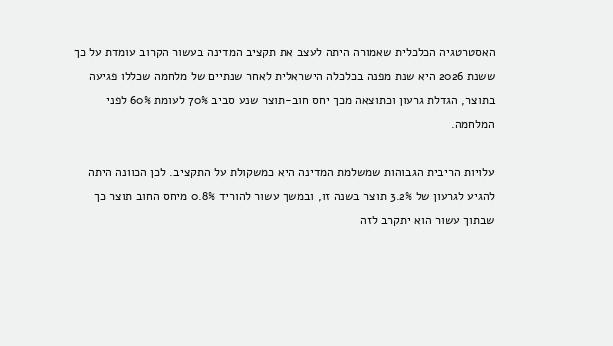האסטרטגיה הכלכלית שאמורה היתה לעצב את תקציב המדינה בעשור הקרוב עומדת על כך ששנת 2026 היא שנת מפנה בכלכלה הישראלית לאחר שנתיים של מלחמה שכללו פגיעה בתוצר, הגדלת גרעון וכתוצאה מכך יחס חוב-תוצר שנע סביב 70% לעומת 60% לפני המלחמה.

עלויות הריבית הגבוהות שמשלמת המדינה היא כמשקולת על התקציב. לכן הכוונה היתה להגיע לגרעון של 3.2% תוצר בשנה זו, ובמשך עשור להוריד 0.8% מיחס החוב תוצר כך שבתוך עשור הוא יתקרב לזה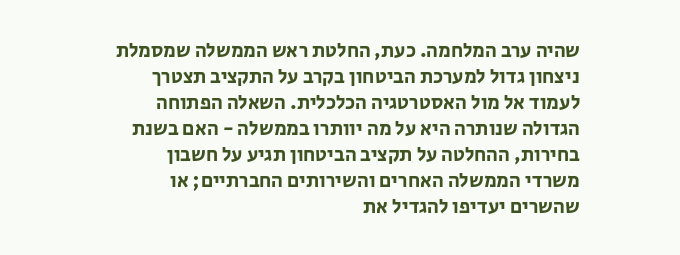שהיה ערב המלחמה. כעת, החלטת ראש הממשלה שמסמלת ניצחון גדול למערכת הביטחון בקרב על התקציב תצטרך לעמוד אל מול האסטרטגיה הכלכלית. השאלה הפתוחה הגדולה שנותרה היא על מה יוותרו בממשלה - האם בשנת בחירות, ההחלטה על תקציב הביטחון תגיע על חשבון משרדי הממשלה האחרים והשירותים החברתיים; או שהשרים יעדיפו להגדיל את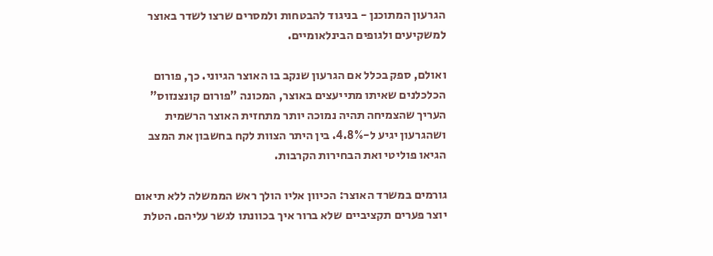הגרעון המתוכנן - בניגוד להבטחות ולמסרים שרצו לשדר באוצר למשקיעים ולגופים הבינלאומיים.

ואולם, ספק בכלל אם הגרעון שנקב בו האוצר הגיוני. כך, פורום הכלכלנים שאיתו מתייעצים באוצר, המכונה "פורום קונצנזוס" העריך שהצמיחה תהיה נמוכה יותר מתחזית האוצר הרשמית ושהגרעון יגיע ל-4.8%. בין היתר הצוות לקח בחשבון את המצב הגיאו פוליטי ואת הבחירות הקרבות.

גורמים במשרד האוצר: הכיוון אליו הולך ראש הממשלה ללא תיאום יוצר פערים תקציביים שלא ברור איך בכוונתו לגשר עליהם. הטלת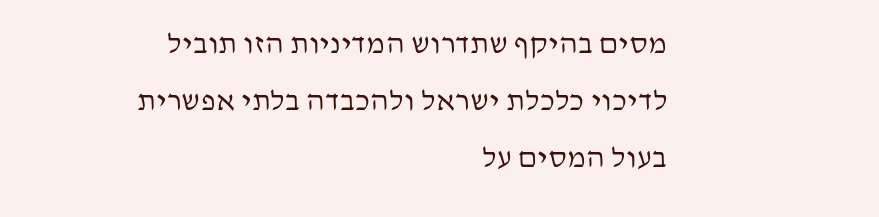מסים בהיקף שתדרוש המדיניות הזו תוביל לדיכוי כלכלת ישראל ולהכבדה בלתי אפשרית בעול המסים על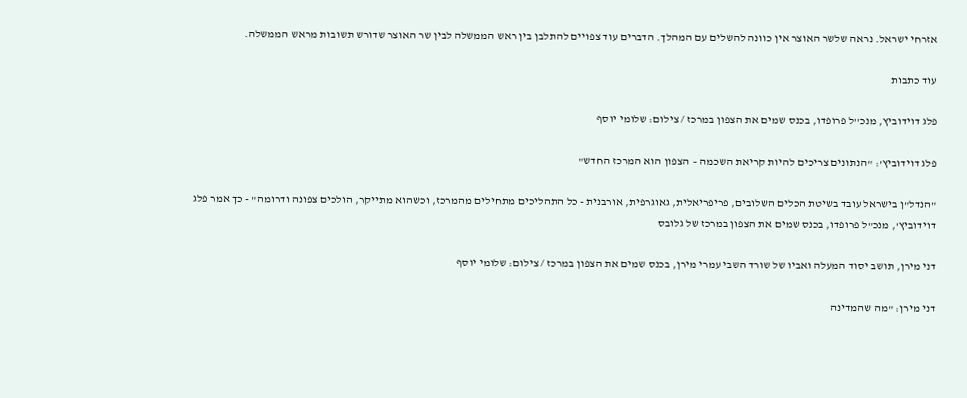אזרחי ישראל. נראה שלשר האוצר אין כוונה להשלים עם המהלך. הדברים עוד צפויים להתלבן בין ראש הממשלה לבין שר האוצר שדורש תשובות מראש הממשלה.

עוד כתבות

פלג דוידוביץ, מנכ''ל פרופדו, בכנס שמים את הצפון במרכז / צילום: שלומי יוסף

פלג דוידוביץ': "הנתונים צריכים להיות קריאת השכמה – הצפון הוא המרכז החדש"

"הנדל"ן בישראל עובד בשיטת הכלים השלובים, פריפריאלית, גאוגרפית, אורבנית - כל התהליכים מתחילים מהמרכז, וכשהוא מתייקר, הולכים צפונה ודרומה" - כך אמר פלג דוידוביץ', מנכ"ל פרופדו, בכנס שמים את הצפון במרכז של גלובס

דני מירן, תושב יסוד המעלה ואביו של שורד השבי עמרי מירן, בכנס שמים את הצפון במרכז / צילום: שלומי יוסף

דני מירן: "מה שהמדינה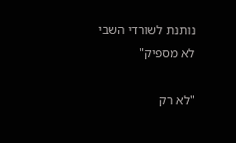נותנת לשורדי השבי לא מספיק"

"לא רק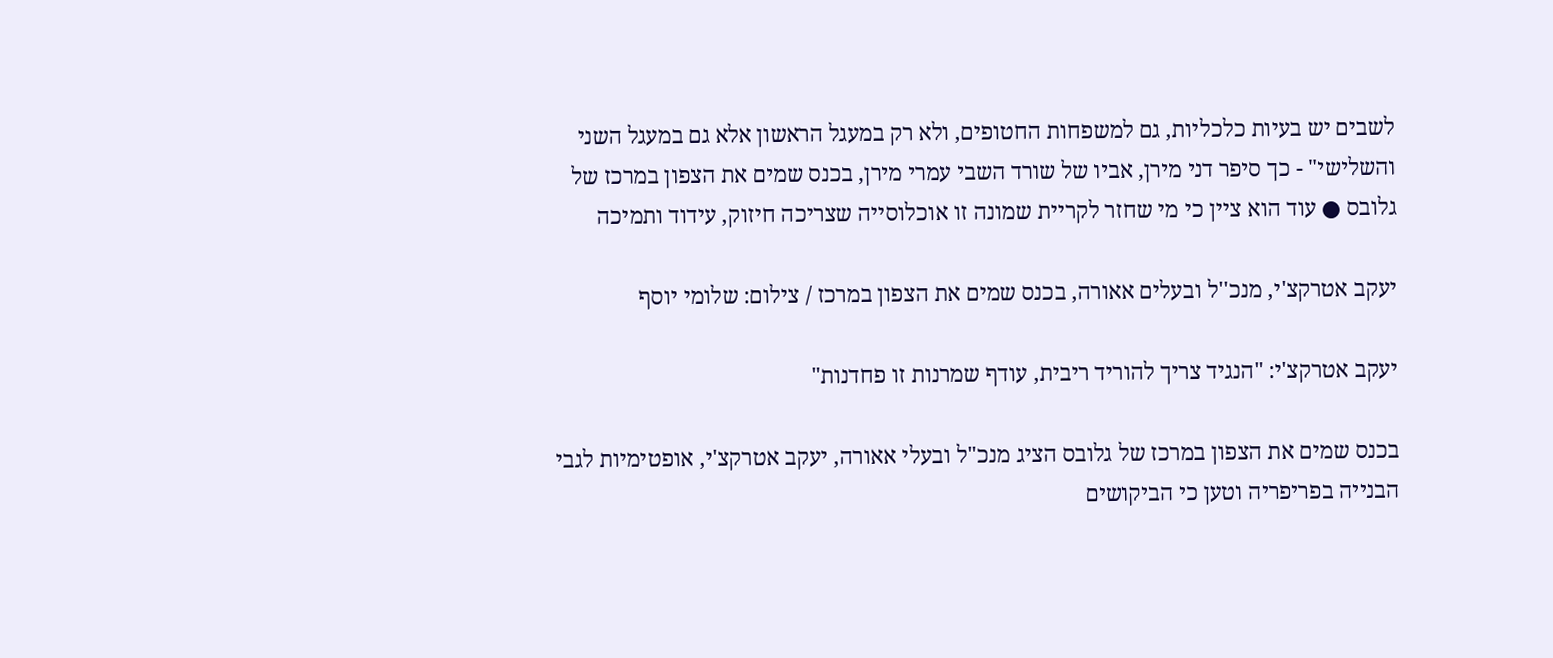לשבים יש בעיות כלכליות, גם למשפחות החטופים, ולא רק במעגל הראשון אלא גם במעגל השני והשלישי" - כך סיפר דני מירן, אביו של שורד השבי עמרי מירן, בכנס שמים את הצפון במרכז של גלובס ● עוד הוא ציין כי מי שחזר לקריית שמונה זו אוכלוסייה שצריכה חיזוק, עידוד ותמיכה

יעקב אטרקצ'י, מנכ''ל ובעלים אאורה, בכנס שמים את הצפון במרכז / צילום: שלומי יוסף

יעקב אטרקצ'י: "הנגיד צריך להוריד ריבית, עודף שמרנות זו פחדנות"

בכנס שמים את הצפון במרכז של גלובס הציג מנכ"ל ובעלי אאורה, יעקב אטרקצ'י, אופטימיות לגבי הבנייה בפריפריה וטען כי הביקושים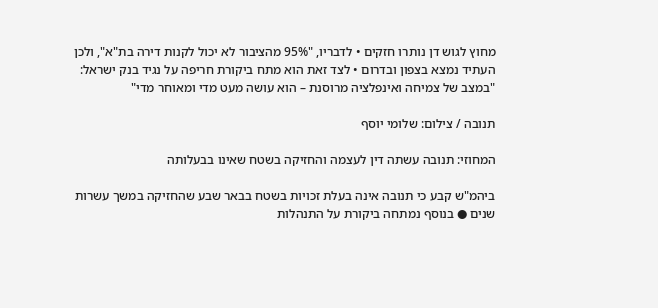מחוץ לגוש דן נותרו חזקים • לדבריו, "95% מהציבור לא יכול לקנות דירה בת"א", ולכן העתיד נמצא בצפון ובדרום • לצד זאת הוא מתח ביקורת חריפה על נגיד בנק ישראל: "במצב של צמיחה ואינפלציה מרוסנת – הוא עושה מעט מדי ומאוחר מדי"

תנובה / צילום: שלומי יוסף

המחוזי: תנובה עשתה דין לעצמה והחזיקה בשטח שאינו בבעלותה

ביהמ"ש קבע כי תנובה אינה בעלת זכויות בשטח בבאר שבע שהחזיקה במשך עשרות שנים ● בנוסף נמתחה ביקורת על התנהלות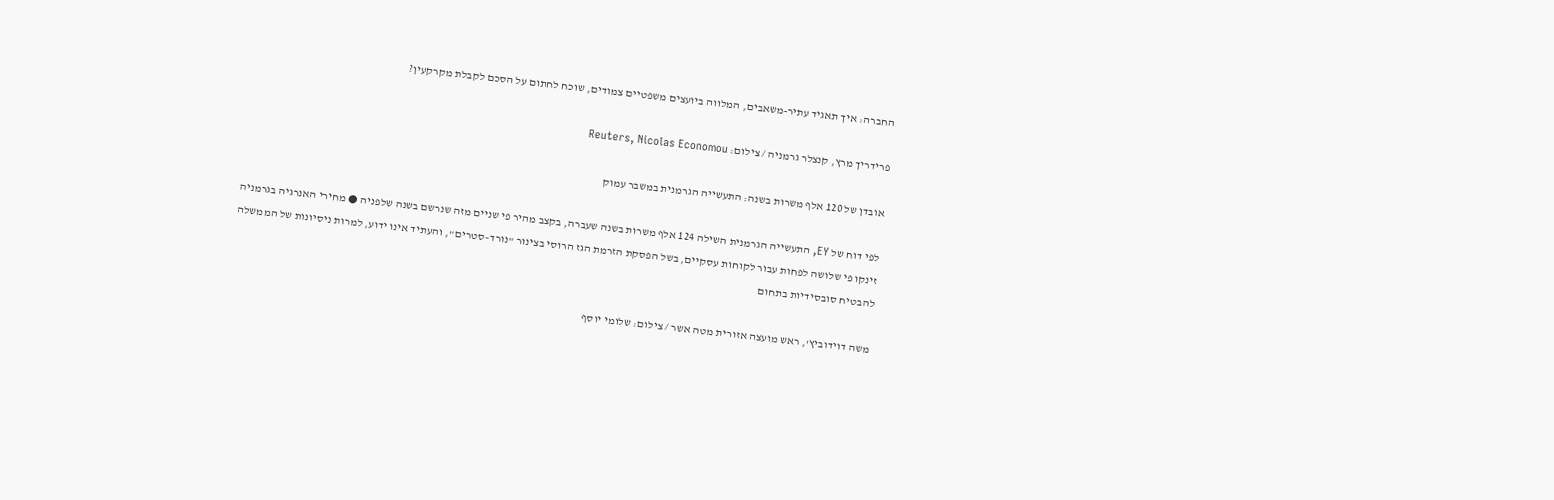החברה: איך תאגיד עתיר-משאבים, המלווה ביועצים משפטיים צמודים, שוכח לחתום על הסכם לקבלת מקרקעין?

פרידריך מרץ, קנצלר גרמניה / צילום: Reuters, Nicolas Economou

אובדן של 120 אלף משרות בשנה: התעשייה הגרמנית במשבר עמוק

לפי דוח של EY, התעשייה הגרמנית השילה 124 אלף משרות בשנה שעברה, בקצב מהיר פי שניים מזה שנרשם בשנה שלפניה ● מחירי האנרגיה בגרמניה זינקו פי שלושה לפחות עבור לקוחות עסקיים, בשל הפסקת הזרמת הגז הרוסי בצינור "נורד–סטרים", והעתיד אינו ידוע, למרות ניסיונות של הממשלה להבטיח סובסידיות בתחום

משה דוידוביץ', ראש מועצה אזורית מטה אשר / צילום: שלומי יוסף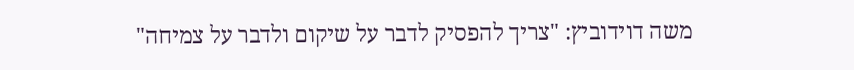משה דוידוביץ: "צריך להפסיק לדבר על שיקום ולדבר על צמיחה"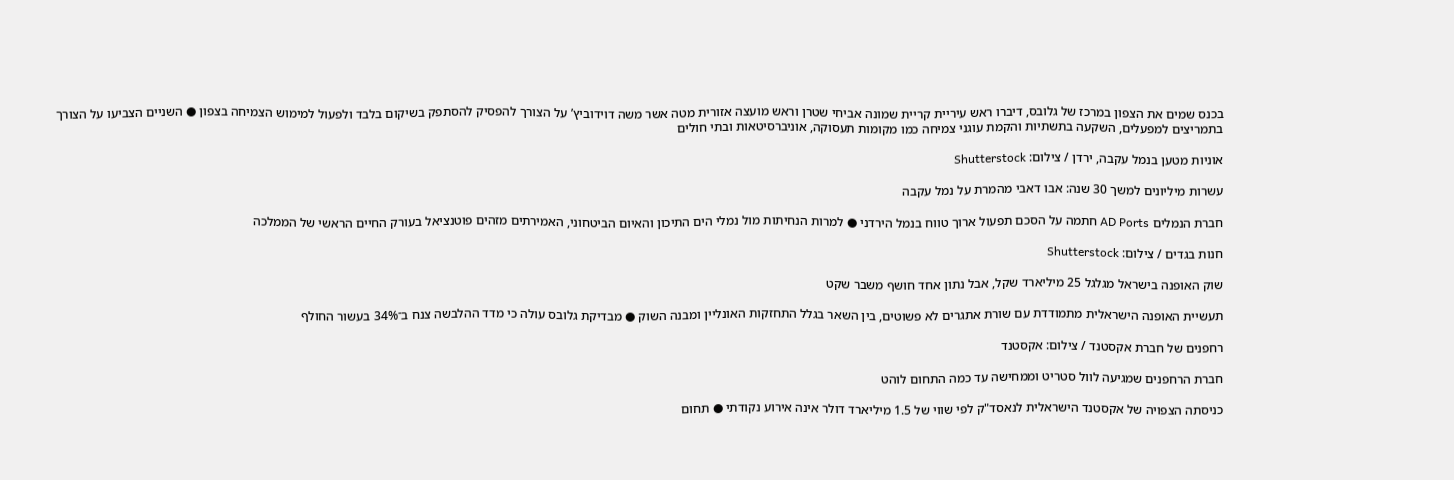בכנס שמים את הצפון במרכז של גלובס, דיברו ראש עיריית קריית שמונה אביחי שטרן וראש מועצה אזורית מטה אשר משה דוידוביץ’ על הצורך להפסיק להסתפק בשיקום בלבד ולפעול למימוש הצמיחה בצפון ● השניים הצביעו על הצורך בתמריצים למפעלים, השקעה בתשתיות והקמת עוגני צמיחה כמו מקומות תעסוקה, אוניברסיטאות ובתי חולים

אוניות מטען בנמל עקבה, ירדן / צילום: Shutterstock

עשרות מיליונים למשך 30 שנה: אבו דאבי מהמרת על נמל עקבה

חברת הנמלים AD Ports חתמה על הסכם תפעול ארוך טווח בנמל הירדני ● למרות הנחיתות מול נמלי הים התיכון והאיום הביטחוני, האמירתים מזהים פוטנציאל בעורק החיים הראשי של הממלכה

חנות בגדים / צילום: Shutterstock

שוק האופנה בישראל מגלגל 25 מיליארד שקל, אבל נתון אחד חושף משבר שקט

תעשיית האופנה הישראלית מתמודדת עם שורת אתגרים לא פשוטים, בין השאר בגלל התחזקות האונליין ומבנה השוק ● מבדיקת גלובס עולה כי מדד ההלבשה צנח ב־34% בעשור החולף

רחפנים של חברת אקסטנד / צילום: אקסטנד

חברת הרחפנים שמגיעה לוול סטריט וממחישה עד כמה התחום לוהט

כניסתה הצפויה של אקסטנד הישראלית לנאסד"ק לפי שווי של 1.5 מיליארד דולר אינה אירוע נקודתי ● תחום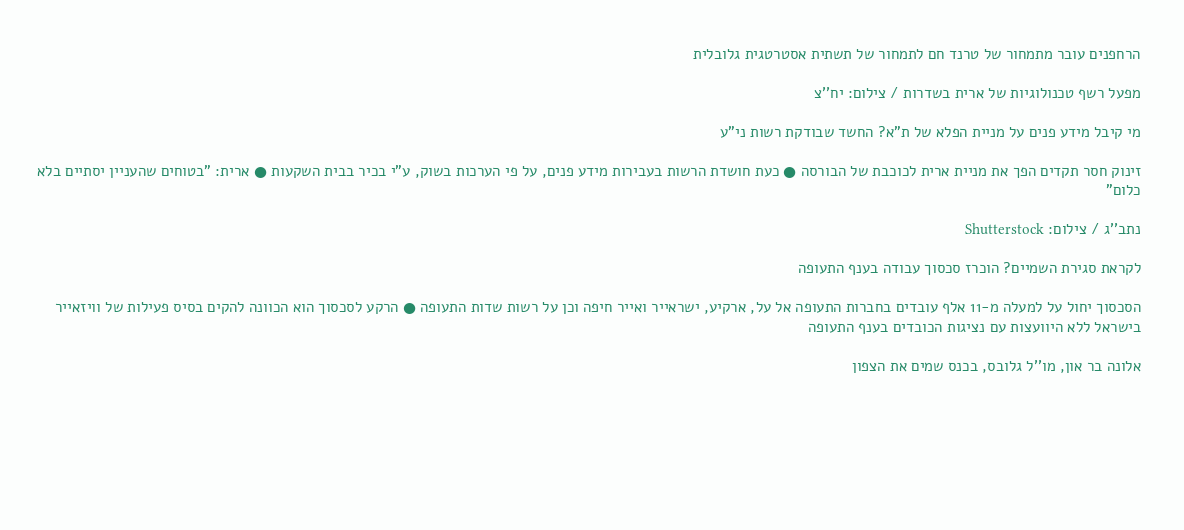הרחפנים עובר מתמחור של טרנד חם לתמחור של תשתית אסטרטגית גלובלית

מפעל רשף טכנולוגיות של ארית בשדרות / צילום: יח''צ

מי קיבל מידע פנים על מניית הפלא של ת"א? החשד שבודקת רשות ני"ע

זינוק חסר תקדים הפך את מניית ארית לכוכבת של הבורסה ● כעת חושדת הרשות בעבירות מידע פנים, על פי הערכות בשוק, ע"י בכיר בבית השקעות ● ארית: "בטוחים שהעניין יסתיים בלא כלום"

נתב''ג / צילום: Shutterstock

לקראת סגירת השמיים? הוכרז סכסוך עבודה בענף התעופה

הסכסוך יחול על למעלה מ-11 אלף עובדים בחברות התעופה אל על, ארקיע, ישראייר ואייר חיפה וכן על רשות שדות התעופה ● הרקע לסכסוך הוא הכוונה להקים בסיס פעילות של וויזאייר בישראל ללא היוועצות עם נציגות הכובדים בענף התעופה

אלונה בר און, מו''ל גלובס, בכנס שמים את הצפון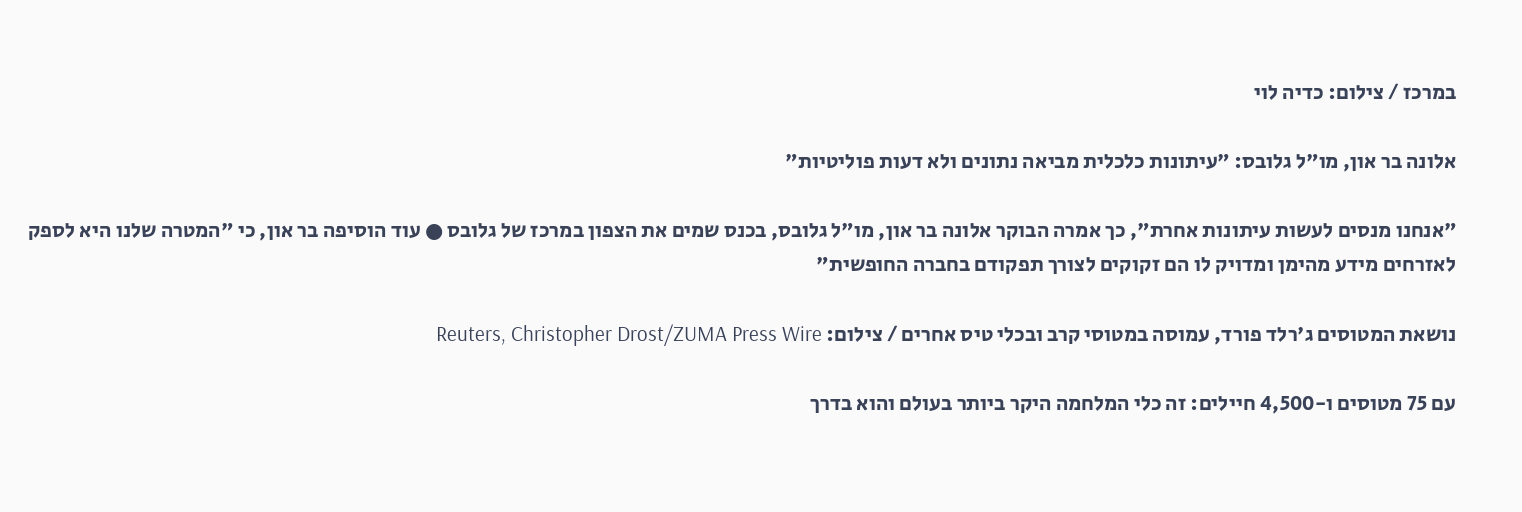במרכז / צילום: כדיה לוי

אלונה בר און, מו"ל גלובס: "עיתונות כלכלית מביאה נתונים ולא דעות פוליטיות"

"אנחנו מנסים לעשות עיתונות אחרת", כך אמרה הבוקר אלונה בר און, מו"ל גלובס, בכנס שמים את הצפון במרכז של גלובס ● עוד הוסיפה בר און, כי "המטרה שלנו היא לספק לאזרחים מידע מהימן ומדויק לו הם זקוקים לצורך תפקודם בחברה החופשית"

נושאת המטוסים ג'רלד פורד, עמוסה במטוסי קרב ובכלי טיס אחרים / צילום: Reuters, Christopher Drost/ZUMA Press Wire

עם 75 מטוסים ו-4,500 חיילים: זה כלי המלחמה היקר ביותר בעולם והוא בדרך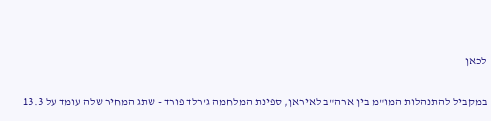לכאן

במקביל להתנהלות המו"מ בין ארה"ב לאיראן, ספינת המלחמה ג'רלד פורד - שתג המחיר שלה עומד על 13.3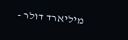מיליארד דולר -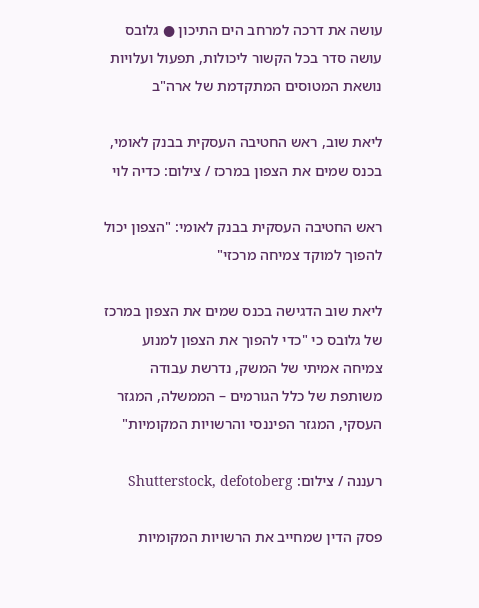עושה את דרכה למרחב הים התיכון ● גלובס עושה סדר בכל הקשור ליכולות, תפעול ועלויות נושאת המטוסים המתקדמת של ארה"ב

ליאת שוב, ראש החטיבה העסקית בבנק לאומי, בכנס שמים את הצפון במרכז / צילום: כדיה לוי

ראש החטיבה העסקית בבנק לאומי: "הצפון יכול להפוך למוקד צמיחה מרכזי"

ליאת שוב הדגישה בכנס שמים את הצפון במרכז של גלובס כי "כדי להפוך את הצפון למנוע צמיחה אמיתי של המשק, נדרשת עבודה משותפת של כלל הגורמים – הממשלה, המגזר העסקי, המגזר הפיננסי והרשויות המקומיות"

רעננה / צילום: Shutterstock, defotoberg

פסק הדין שמחייב את הרשויות המקומיות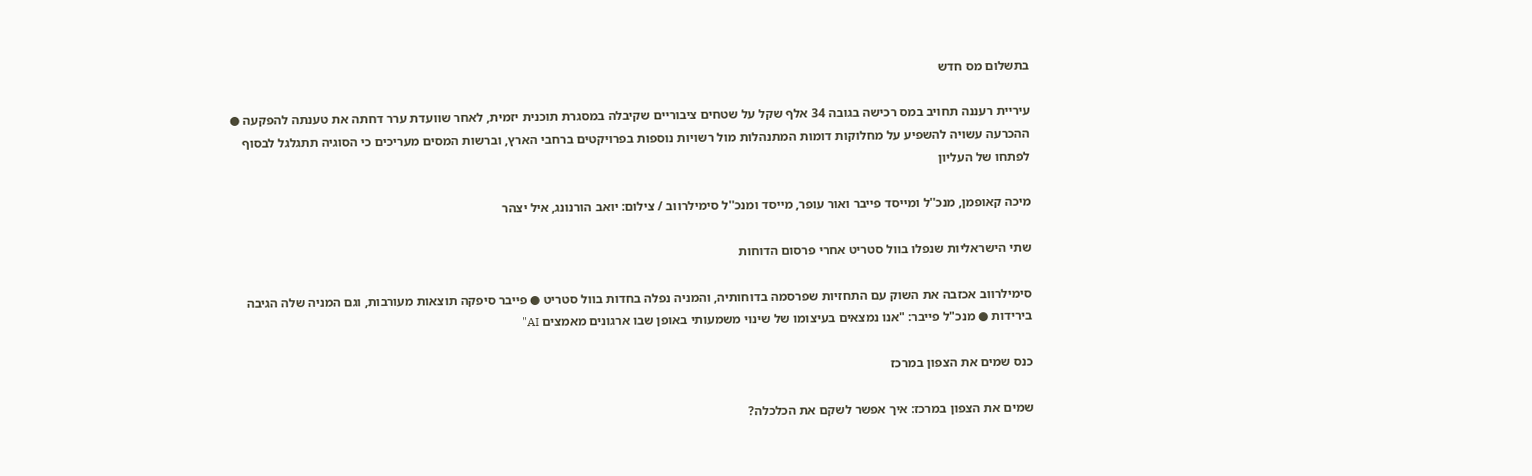בתשלום מס חדש

עיריית רעננה תחויב במס רכישה בגובה 34 אלף שקל על שטחים ציבוריים שקיבלה במסגרת תוכנית יזמית, לאחר שוועדת ערר דחתה את טענתה להפקעה ● ההכרעה עשויה להשפיע על מחלוקות דומות המתנהלות מול רשויות נוספות בפרויקטים ברחבי הארץ, וברשות המסים מעריכים כי הסוגיה תתגלגל לבסוף לפתחו של העליון

מיכה קאופמן, מנכ''ל ומייסד פייבר ואור עופר, מייסד ומנכ''ל סימילרווב / צילום: יואב הורנונג, איל יצהר

שתי הישראליות שנפלו בוול סטריט אחרי פרסום הדוחות

סימילרווב אכזבה את השוק עם התחזיות שפרסמה בדוחותיה, והמניה נפלה בחדות בוול סטריט ● פייבר סיפקה תוצאות מעורבות, וגם המניה שלה הגיבה בירידות ● מנכ"ל פייבר: "אנו נמצאים בעיצומו של שינוי משמעותי באופן שבו ארגונים מאמצים AI"

כנס שמים את הצפון במרכז

שמים את הצפון במרכז: איך אפשר לשקם את הכלכלה?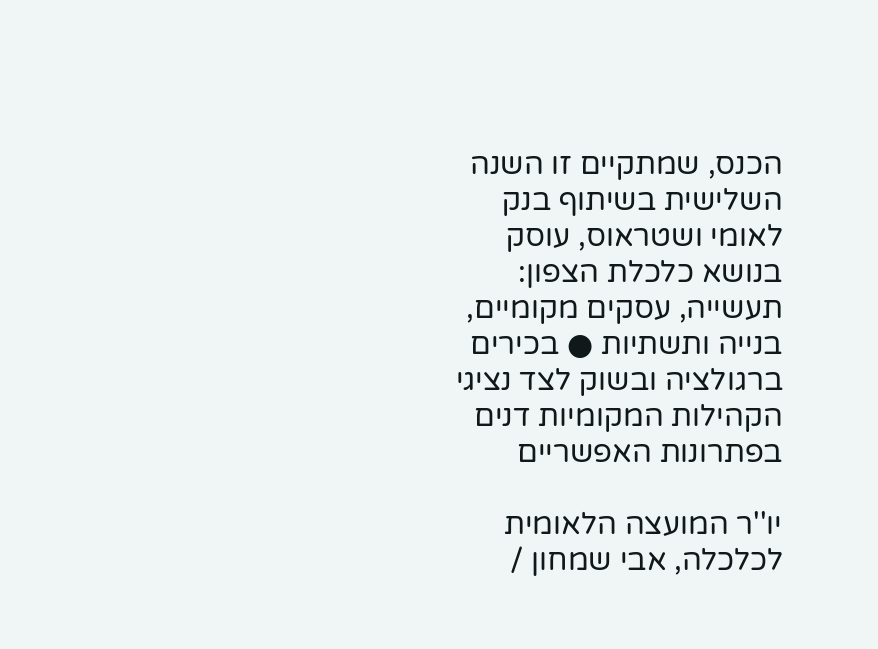הכנס, שמתקיים זו השנה השלישית בשיתוף בנק לאומי ושטראוס, עוסק בנושא כלכלת הצפון: תעשייה, עסקים מקומיים, בנייה ותשתיות ● בכירים ברגולציה ובשוק לצד נציגי הקהילות המקומיות דנים בפתרונות האפשריים

יו''ר המועצה הלאומית לכלכלה, אבי שמחון /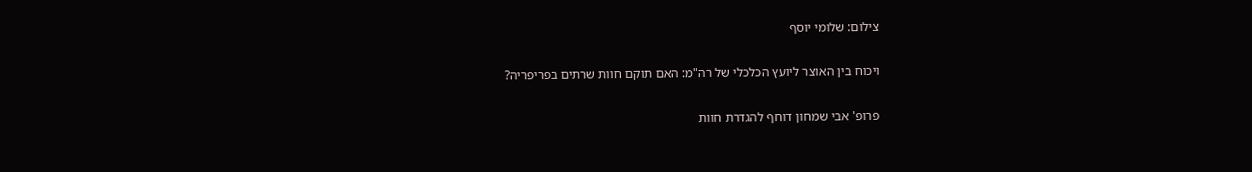צילום: שלומי יוסף

ויכוח בין האוצר ליועץ הכלכלי של רה"מ: האם תוקם חוות שרתים בפריפריה?

פרופ' אבי שמחון דוחף להגדרת חוות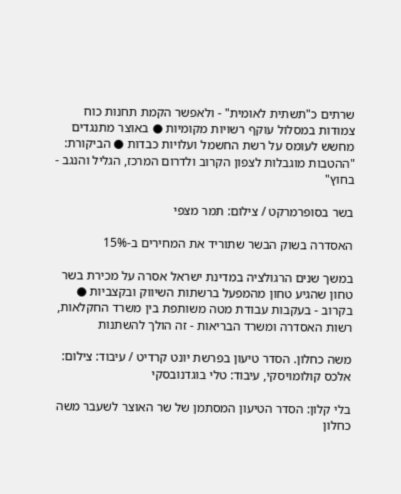שרתים כ"תשתית לאומית" - ולאפשר הקמת תחנות כוח צמודות במסלול עוקף רשויות מקומיות ● באוצר מתנגדים מחשש לעומס על רשת החשמל ועלויות כבדות ● הביקורת: "ההטבות מוגבלות לצפון הקרוב ולדרום המרכז, הגליל והנגב - בחוץ"

בשר בסופרמרקט / צילום: תמר מצפי

האסדרה בשוק הבשר שתוריד את המחירים ב-15%

במשך שנים הרגולציה במדינת ישראל אסרה על מכירת בשר טחון שהגיע טחון מהמפעל ברשתות השיווק ובקצביות ● בקרוב - בעקבות עבודת מטה משותפת בין משרד החקלאות, רשות האסדרה ומשרד הבריאות - זה הולך להשתנות

משה כחלון. הסדר טיעון בפרשת יונט קרדיט / עיבוד: צילום: אלכס קולומויסקי, עיבוד: טלי בוגדנובסקי

בלי קלון: הסדר הטיעון המסתמן של שר האוצר לשעבר משה כחלון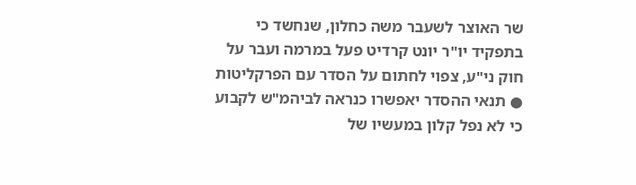שר האוצר לשעבר משה כחלון, שנחשד כי בתפקיד יו"ר יונט קרדיט פעל במרמה ועבר על חוק ני"ע, צפוי לחתום על הסדר עם הפרקליטות ● תנאי ההסדר יאפשרו כנראה לביהמ"ש לקבוע כי לא נפל קלון במעשיו של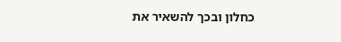כחלון ובכך להשאיר את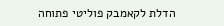הדלת לקאמבק פוליטי פתוחה